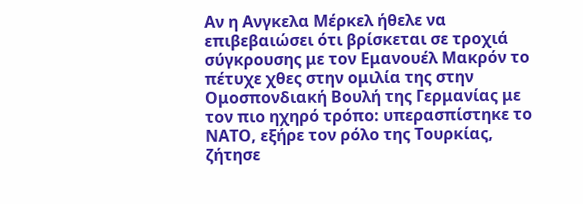Αν η Ανγκελα Μέρκελ ήθελε να επιβεβαιώσει ότι βρίσκεται σε τροχιά σύγκρουσης με τον Εμανουέλ Μακρόν το πέτυχε χθες στην ομιλία της στην Ομοσπονδιακή Βουλή της Γερμανίας με τον πιο ηχηρό τρόπο: υπερασπίστηκε το ΝΑΤΟ, εξήρε τον ρόλο της Τουρκίας, ζήτησε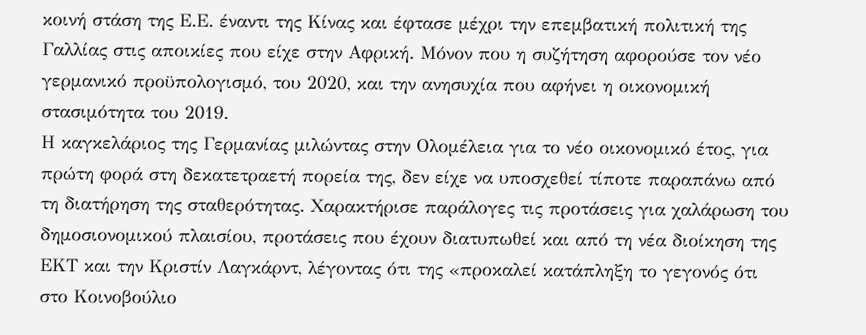κοινή στάση της Ε.Ε. έναντι της Κίνας και έφτασε μέχρι την επεμβατική πολιτική της Γαλλίας στις αποικίες που είχε στην Αφρική. Μόνον που η συζήτηση αφορούσε τον νέο γερμανικό προϋπολογισμό, του 2020, και την ανησυχία που αφήνει η οικονομική στασιμότητα του 2019.
Η καγκελάριος της Γερμανίας μιλώντας στην Ολομέλεια για το νέο οικονομικό έτος, για πρώτη φορά στη δεκατετραετή πορεία της, δεν είχε να υποσχεθεί τίποτε παραπάνω από τη διατήρηση της σταθερότητας. Χαρακτήρισε παράλογες τις προτάσεις για χαλάρωση του δημοσιονομικού πλαισίου, προτάσεις που έχουν διατυπωθεί και από τη νέα διοίκηση της ΕΚΤ και την Κριστίν Λαγκάρντ, λέγοντας ότι της «προκαλεί κατάπληξη το γεγονός ότι στο Κοινοβούλιο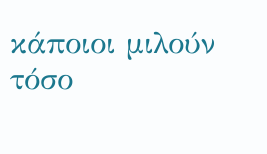κάποιοι μιλούν τόσο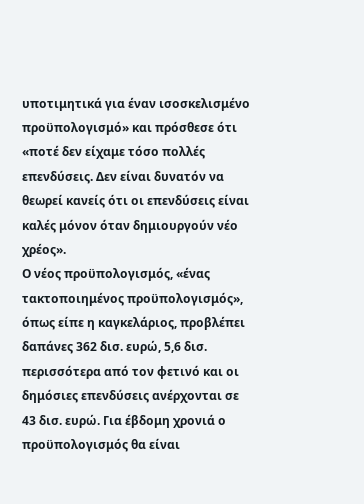υποτιμητικά για έναν ισοσκελισμένο προϋπολογισμό» και πρόσθεσε ότι «ποτέ δεν είχαμε τόσο πολλές επενδύσεις. Δεν είναι δυνατόν να θεωρεί κανείς ότι οι επενδύσεις είναι καλές μόνον όταν δημιουργούν νέο χρέος».
Ο νέος προϋπολογισμός, «ένας τακτοποιημένος προϋπολογισμός», όπως είπε η καγκελάριος, προβλέπει δαπάνες 362 δισ. ευρώ, 5,6 δισ. περισσότερα από τον φετινό και οι δημόσιες επενδύσεις ανέρχονται σε 43 δισ. ευρώ. Για έβδομη χρονιά ο προϋπολογισμός θα είναι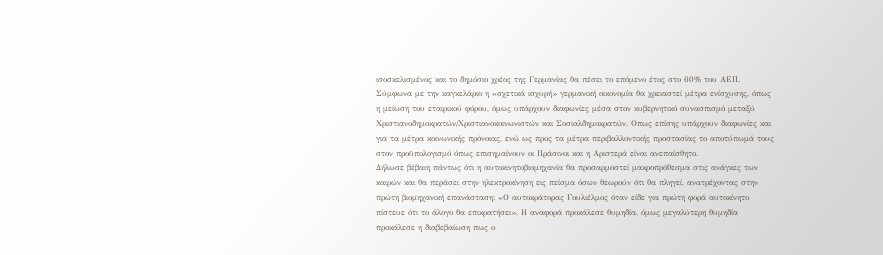ισοσκελισμένος και το δημόσιο χρέος της Γερμανίας θα πέσει το επόμενο έτος στο 60% του ΑΕΠ.
Σύμφωνα με την καγκελάριο η «σχετικά ισχυρή» γερμανική οικονομία θα χρειαστεί μέτρα ενίσχυσης, όπως η μείωση του εταιρικού φόρου, όμως υπάρχουν διαφωνίες μέσα στον κυβερνητικό συνασπισμό μεταξύ Χριστιανοδημοκρατών/Χριστιανοκοινωνιστών και Σοσιαλδημοκρατών. Οπως επίσης υπάρχουν διαφωνίες και για τα μέτρα κοινωνικής πρόνοιας, ενώ ως προς τα μέτρα περιβαλλοντικής προστασίας το αποτύπωμά τους στον προϋπολογισμό όπως επισημαίνουν οι Πράσινοι και η Αριστερά είναι ανεπαίσθητο.
Δήλωσε βέβαιη πάντως ότι η αυτοκινητοβιομηχανία θα προσαρμοστεί μακροπρόθεσμα στις ανάγκες των καιρών και θα περάσει στην ηλεκτροκίνηση εις πείσμα όσων θεωρούν ότι θα πληγεί, ανατρέχοντας στην πρώτη βιομηχανική επανάσταση: «Ο αυτοκράτορας Γουλιέλμος όταν είδε για πρώτη φορά αυτοκίνητο πίστευε ότι το άλογο θα επικρατήσει». Η αναφορά προκάλεσε θυμηδία, όμως μεγαλύτερη θυμηδία προκάλεσε η διαβεβαίωση πως ο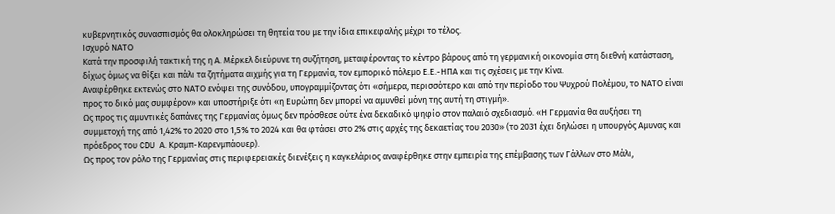κυβερνητικός συνασπισμός θα ολοκληρώσει τη θητεία του με την ίδια επικεφαλής μέχρι το τέλος.
Ισχυρό ΝΑΤΟ
Κατά την προσφιλή τακτική της η Α. Μέρκελ διεύρυνε τη συζήτηση, μεταφέροντας το κέντρο βάρους από τη γερμανική οικονομία στη διεθνή κατάσταση, δίχως όμως να θίξει και πάλι τα ζητήματα αιχμής για τη Γερμανία, τον εμπορικό πόλεμο Ε.Ε.-ΗΠΑ και τις σχέσεις με την Κίνα.
Αναφέρθηκε εκτενώς στο ΝΑΤΟ ενόψει της συνόδου, υπογραμμίζοντας ότι «σήμερα, περισσότερο και από την περίοδο του Ψυχρού Πολέμου, το ΝΑΤΟ είναι προς το δικό μας συμφέρον» και υποστήριξε ότι «η Ευρώπη δεν μπορεί να αμυνθεί μόνη της αυτή τη στιγμή».
Ως προς τις αμυντικές δαπάνες της Γερμανίας όμως δεν πρόσθεσε ούτε ένα δεκαδικό ψηφίο στον παλαιό σχεδιασμό. «Η Γερμανία θα αυξήσει τη συμμετοχή της από 1,42% το 2020 στο 1,5% το 2024 και θα φτάσει στο 2% στις αρχές της δεκαετίας του 2030» (το 2031 έχει δηλώσει η υπουργός Αμυνας και πρόεδρος του CDU Α. Κραμπ-Καρενμπάουερ).
Ως προς τον ρόλο της Γερμανίας στις περιφερειακές διενέξεις η καγκελάριος αναφέρθηκε στην εμπειρία της επέμβασης των Γάλλων στο Μάλι,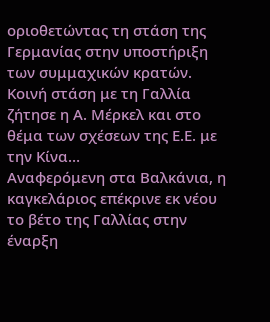οριοθετώντας τη στάση της Γερμανίας στην υποστήριξη των συμμαχικών κρατών. Κοινή στάση με τη Γαλλία ζήτησε η Α. Μέρκελ και στο θέμα των σχέσεων της Ε.Ε. με την Κίνα…
Αναφερόμενη στα Βαλκάνια, η καγκελάριος επέκρινε εκ νέου το βέτο της Γαλλίας στην έναρξη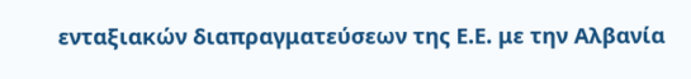ενταξιακών διαπραγματεύσεων της Ε.Ε. με την Αλβανία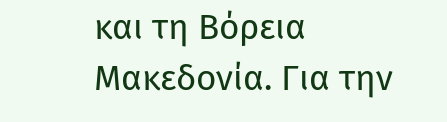και τη Βόρεια Μακεδονία. Για την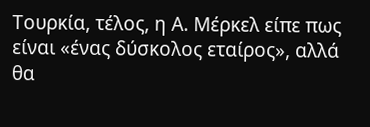Τουρκία, τέλος, η Α. Μέρκελ είπε πως είναι «ένας δύσκολος εταίρος», αλλά θα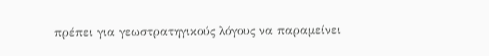πρέπει για γεωστρατηγικούς λόγους να παραμείνει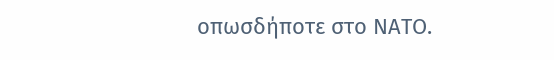οπωσδήποτε στο ΝΑΤΟ.